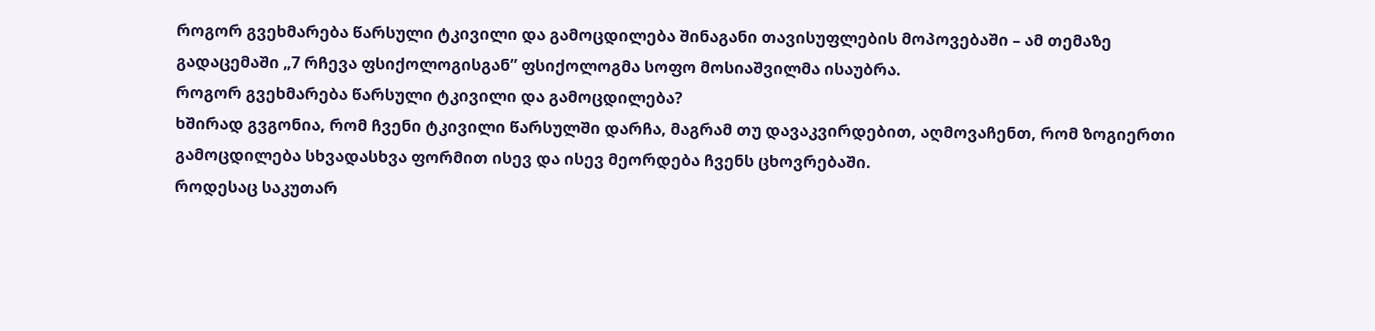როგორ გვეხმარება წარსული ტკივილი და გამოცდილება შინაგანი თავისუფლების მოპოვებაში – ამ თემაზე გადაცემაში „7 რჩევა ფსიქოლოგისგან” ფსიქოლოგმა სოფო მოსიაშვილმა ისაუბრა.
როგორ გვეხმარება წარსული ტკივილი და გამოცდილება?
ხშირად გვგონია, რომ ჩვენი ტკივილი წარსულში დარჩა, მაგრამ თუ დავაკვირდებით, აღმოვაჩენთ, რომ ზოგიერთი გამოცდილება სხვადასხვა ფორმით ისევ და ისევ მეორდება ჩვენს ცხოვრებაში.
როდესაც საკუთარ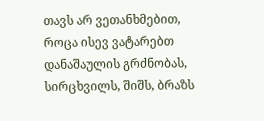თავს არ ვეთანხმებით, როცა ისევ ვატარებთ დანაშაულის გრძნობას, სირცხვილს, შიშს, ბრაზს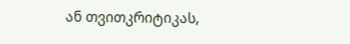ან თვითკრიტიკას,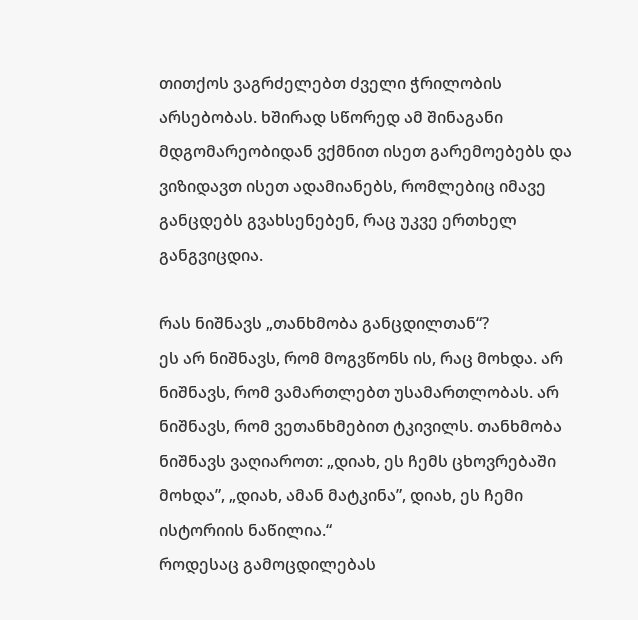თითქოს ვაგრძელებთ ძველი ჭრილობის არსებობას. ხშირად სწორედ ამ შინაგანი მდგომარეობიდან ვქმნით ისეთ გარემოებებს და ვიზიდავთ ისეთ ადამიანებს, რომლებიც იმავე განცდებს გვახსენებენ, რაც უკვე ერთხელ განგვიცდია.

რას ნიშნავს „თანხმობა განცდილთან“?
ეს არ ნიშნავს, რომ მოგვწონს ის, რაც მოხდა. არ ნიშნავს, რომ ვამართლებთ უსამართლობას. არ ნიშნავს, რომ ვეთანხმებით ტკივილს. თანხმობა ნიშნავს ვაღიაროთ: „დიახ, ეს ჩემს ცხოვრებაში მოხდა”, „დიახ, ამან მატკინა”, დიახ, ეს ჩემი ისტორიის ნაწილია.“
როდესაც გამოცდილებას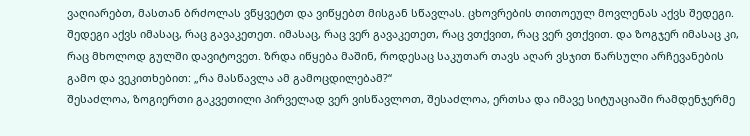ვაღიარებთ, მასთან ბრძოლას ვწყვეტთ და ვიწყებთ მისგან სწავლას. ცხოვრების თითოეულ მოვლენას აქვს შედეგი. შედეგი აქვს იმასაც, რაც გავაკეთეთ. იმასაც, რაც ვერ გავაკეთეთ, რაც ვთქვით, რაც ვერ ვთქვით. და ზოგჯერ იმასაც კი, რაც მხოლოდ გულში დავიტოვეთ. ზრდა იწყება მაშინ, როდესაც საკუთარ თავს აღარ ვსჯით წარსული არჩევანების გამო და ვეკითხებით: „რა მასწავლა ამ გამოცდილებამ?“
შესაძლოა, ზოგიერთი გაკვეთილი პირველად ვერ ვისწავლოთ, შესაძლოა, ერთსა და იმავე სიტუაციაში რამდენჯერმე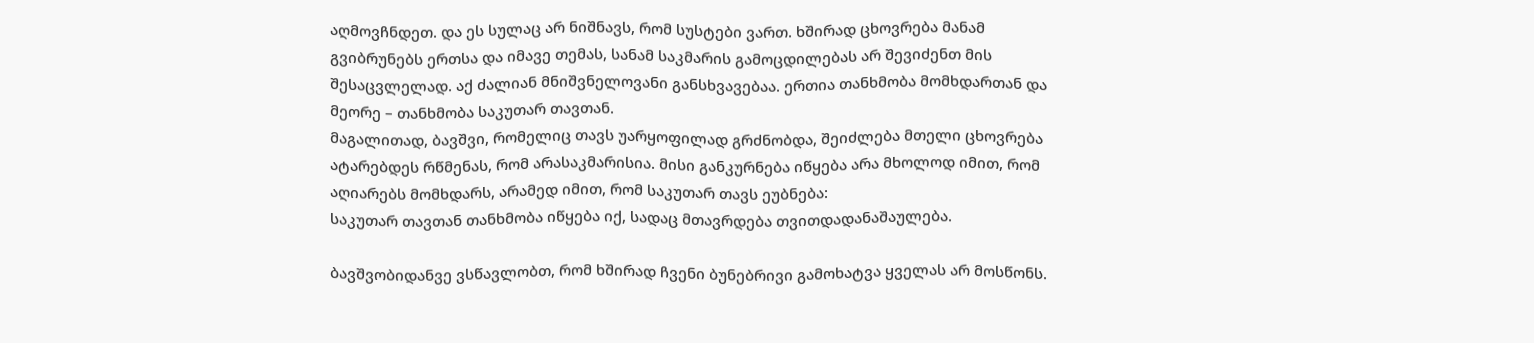აღმოვჩნდეთ. და ეს სულაც არ ნიშნავს, რომ სუსტები ვართ. ხშირად ცხოვრება მანამ გვიბრუნებს ერთსა და იმავე თემას, სანამ საკმარის გამოცდილებას არ შევიძენთ მის შესაცვლელად. აქ ძალიან მნიშვნელოვანი განსხვავებაა. ერთია თანხმობა მომხდართან და მეორე – თანხმობა საკუთარ თავთან.
მაგალითად, ბავშვი, რომელიც თავს უარყოფილად გრძნობდა, შეიძლება მთელი ცხოვრება ატარებდეს რწმენას, რომ არასაკმარისია. მისი განკურნება იწყება არა მხოლოდ იმით, რომ აღიარებს მომხდარს, არამედ იმით, რომ საკუთარ თავს ეუბნება:
საკუთარ თავთან თანხმობა იწყება იქ, სადაც მთავრდება თვითდადანაშაულება.

ბავშვობიდანვე ვსწავლობთ, რომ ხშირად ჩვენი ბუნებრივი გამოხატვა ყველას არ მოსწონს.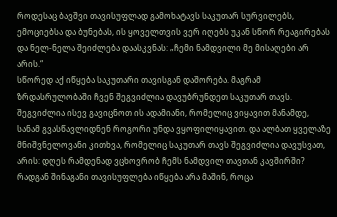როდესაც ბავშვი თავისუფლად გამოხატავს საკუთარ სურვილებს, ემოციებსა და ბუნებას, ის ყოველთვის ვერ იღებს უკან სწორ რეაგირებას და ნელ-ნელა შეიძლება დაასკვნას: „ჩემი ნამდვილი მე მისაღები არ არის.“
სწორედ აქ იწყება საკუთარი თავისგან დაშორება. მაგრამ ზრდასრულობაში ჩვენ შეგვიძლია დავუბრუნდეთ საკუთარ თავს. შეგვიძლია ისევ გავიცნოთ ის ადამიანი, რომელიც ვიყავით მანამდე, სანამ გვასწავლიდნენ როგორი უნდა ვყოფილიყავით. და ალბათ ყველაზე მნიშვნელოვანი კითხვა, რომელიც საკუთარ თავს შეგვიძლია დავუსვათ, არის: დღეს რამდენად ვცხოვრობ ჩემს ნამდვილ თავთან კავშირში? რადგან შინაგანი თავისუფლება იწყება არა მაშინ, როცა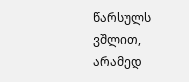წარსულს ვშლით, არამედ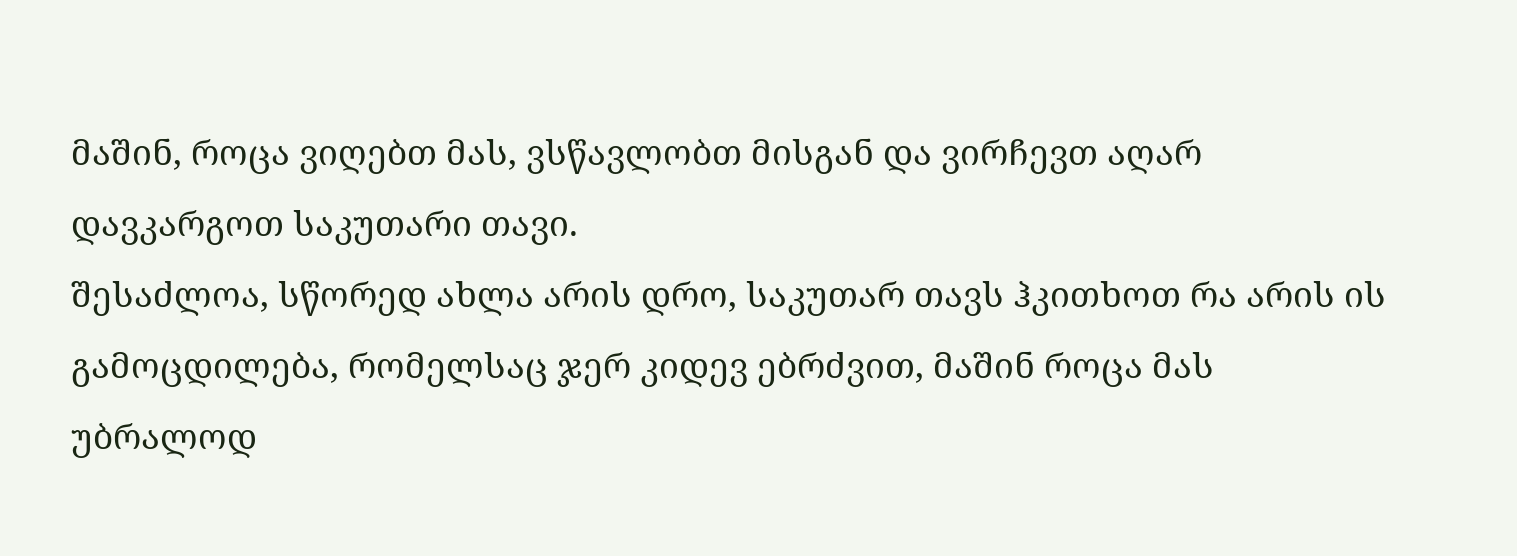მაშინ, როცა ვიღებთ მას, ვსწავლობთ მისგან და ვირჩევთ აღარ დავკარგოთ საკუთარი თავი.
შესაძლოა, სწორედ ახლა არის დრო, საკუთარ თავს ჰკითხოთ რა არის ის გამოცდილება, რომელსაც ჯერ კიდევ ებრძვით, მაშინ როცა მას უბრალოდ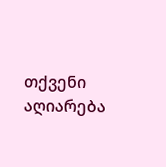თქვენი აღიარება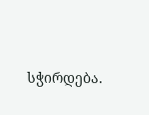სჭირდება.